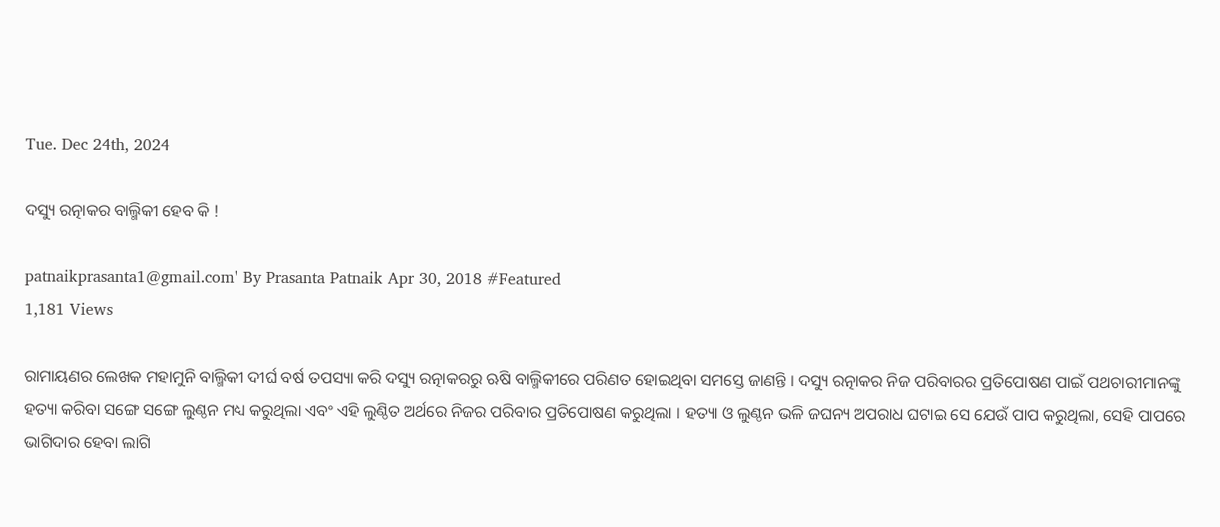Tue. Dec 24th, 2024

ଦସ୍ୟୁ ରତ୍ନାକର ବାଲ୍ମିକୀ ହେବ କି !

patnaikprasanta1@gmail.com' By Prasanta Patnaik Apr 30, 2018 #Featured
1,181 Views

ରାମାୟଣର ଲେଖକ ମହାମୁନି ବାଲ୍ମିକୀ ଦୀର୍ଘ ବର୍ଷ ତପସ୍ୟା କରି ଦସ୍ୟୁ ରତ୍ନାକରରୁ ଋଷି ବାଲ୍ମିକୀରେ ପରିଣତ ହୋଇଥିବା ସମସ୍ତେ ଜାଣନ୍ତି । ଦସ୍ୟୁ ରତ୍ନାକର ନିଜ ପରିବାରର ପ୍ରତିପୋଷଣ ପାଇଁ ପଥଚାରୀମାନଙ୍କୁ ହତ୍ୟା କରିବା ସଙ୍ଗେ ସଙ୍ଗେ ଲୁଣ୍ଠନ ମଧ୍ୟ କରୁଥିଲା ଏବଂ ଏହି ଲୁଣ୍ଠିତ ଅର୍ଥରେ ନିଜର ପରିବାର ପ୍ରତିପୋଷଣ କରୁଥିଲା । ହତ୍ୟା ଓ ଲୁଣ୍ଠନ ଭଳି ଜଘନ୍ୟ ଅପରାଧ ଘଟାଇ ସେ ଯେଉଁ ପାପ କରୁଥିଲା, ସେହି ପାପରେ ଭାଗିଦାର ହେବା ଲାଗି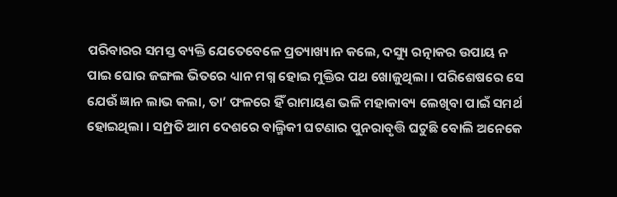ପରିବାରର ସମସ୍ତ ବ୍ୟକ୍ତି ଯେତେବେଳେ ପ୍ରତ୍ୟାଖ୍ୟାନ କଲେ, ଦସ୍ୟୁ ରତ୍ନାକର ଉପାୟ ନ ପାଇ ଘୋର ଜଙ୍ଗଲ ଭିତରେ ଧ୍ୟାନ ମଗ୍ନ ହୋଇ ମୁକ୍ତିର ପଥ ଖୋଜୁଥିଲା । ପରିଶେଷରେ ସେ ଯେଉଁ ଜ୍ଞାନ ଲାଭ କଲା, ତା’ ଫଳରେ ହିଁ ରାମାୟଣ ଭଳି ମହାକାବ୍ୟ ଲେଖିବା ପାଇଁ ସମର୍ଥ ହୋଇଥିଲା । ସମ୍ପ୍ରତି ଆମ ଦେଶରେ ବାଲ୍ମିକୀ ଘଟଣାର ପୁନରାବୃତ୍ତି ଘଟୁଛି ବୋଲି ଅନେକେ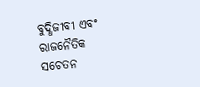ବୁଦ୍ଧିଜୀବୀ ଏବଂ ରାଜନୈତିକ ସଚେତନ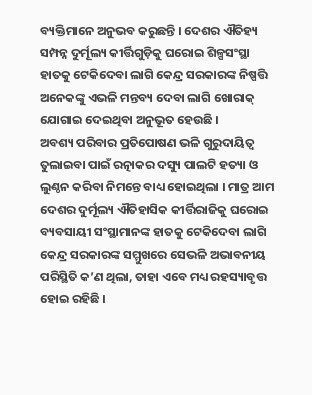ବ୍ୟକ୍ତିମାନେ ଅନୁଭବ କରୁଛନ୍ତି । ଦେଶର ଐତିହ୍ୟ ସମ୍ପନ୍ନ ଦୁର୍ମୂଲ୍ୟ କୀର୍ତ୍ତିଗୁଡ଼ିକୁ ଘରୋଇ ଶିଳ୍ପସଂସ୍ଥା ହାତକୁ ଟେକିଦେବା ଲାଗି କେନ୍ଦ୍ର ସରକାରଙ୍କ ନିଷ୍ପତ୍ତି ଅନେକଙ୍କୁ ଏଭଳି ମନ୍ତବ୍ୟ ଦେବା ଲାଗି ଖୋରାକ୍ ଯୋଗାଇ ଦେଇଥିବା ଅନୁଭୂତ ହେଉଛି ।
ଅବଶ୍ୟ ପରିବାର ପ୍ରତିପୋଷଣ ଭଳି ଗୁରୁଦାୟିତ୍ୱ ତୁଲାଇବା ପାଇଁ ରତ୍ନାକର ଦସ୍ୟୁ ପାଲଟି ହତ୍ୟା ଓ ଲୁଣ୍ଠନ କରିବା ନିମନ୍ତେ ବାଧ୍ୟ ହୋଇଥିଲା । ମାତ୍ର ଆମ ଦେଶର ଦୁର୍ମୂଲ୍ୟ ଐତିହାସିକ କୀର୍ତ୍ତିରାଜିକୁ ଘରୋଇ ବ୍ୟବସାୟୀ ସଂସ୍ଥାମାନଙ୍କ ହାତକୁ ଟେକିଦେବା ଲାଗି କେନ୍ଦ୍ର ସରକାରଙ୍କ ସମ୍ମୁଖରେ ସେଭଳି ଅଭାବନୀୟ ପରିସ୍ଥିତି କ’ଣ ଥିଲା, ତାହା ଏବେ ମଧ୍ୟ ରହସ୍ୟାବୃତ୍ତ ହୋଇ ରହିଛି ।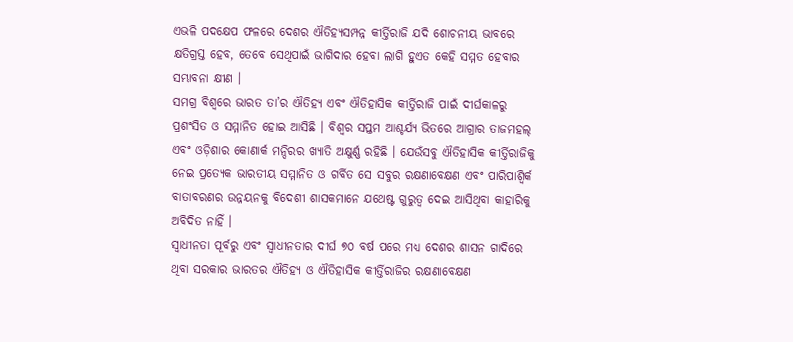ଏଭଳି ପଦକ୍ଷେପ ଫଳରେ ଦେଶର ଐତିହ୍ୟସମ୍ପନ୍ନ କୀର୍ତ୍ତିରାଜି ଯଦି ଶୋଚନୀୟ ଭାବରେ କ୍ଷତିଗ୍ରସ୍ତ ହେବ, ତେବେ ସେଥିପାଇଁ ଭାଗିଦାର ହେବା ଲାଗି ହୁଏତ କେହି ସମ୍ମତ ହେବାର ସମ୍ଭାବନା କ୍ଷୀଣ ।
ସମଗ୍ର ବିଶ୍ୱରେ ଭାରତ ତା’ର ଐତିହ୍ୟ ଏବଂ ଐତିହାସିକ କୀର୍ତ୍ତିରାଜି ପାଇଁ ଦୀର୍ଘକାଳରୁ ପ୍ରଶଂସିତ ଓ ସମ୍ମାନିତ ହୋଇ ଆସିଛି । ବିଶ୍ୱର ସପ୍ତମ ଆଶ୍ଚର୍ଯ୍ୟ ଭିତରେ ଆଗ୍ରାର ତାଜମହଲ୍ ଏବଂ ଓଡ଼ିଶାର କୋଣାର୍କ ମନ୍ଦିରର ଖ୍ୟାତି ଅକ୍ଷୁର୍ଣ୍ଣ ରହିଛି । ଯେଉଁସବୁ ଐତିହାସିକ କୀର୍ତ୍ତିରାଜିକୁ ନେଇ ପ୍ରତ୍ୟେକ ଭାରତୀୟ ସମ୍ମାନିତ ଓ ଗର୍ବିତ ସେ ସବୁର ରକ୍ଷଣାବେକ୍ଷଣ ଏବଂ ପାରିପାଶ୍ୱିର୍କ ବାତାବରଣର ଉନ୍ନୟନକୁ ବିଦେଶୀ ଶାସକମାନେ ଯଥେଷ୍ଟ ଗୁରୁତ୍ୱ ଦେଇ ଆସିଥିବା କାହାରିକୁ ଅବିଦିତ ନାହିଁ ।
ସ୍ୱାଧୀନତା ପୂର୍ବରୁ ଏବଂ ସ୍ୱାଧୀନତାର ଦୀର୍ଘ ୭୦ ବର୍ଷ ପରେ ମଧ୍ୟ ଦେଶର ଶାସନ ଗାଦିରେ ଥିବା ସରକାର ଭାରତର ଐତିହ୍ୟ ଓ ଐତିହାସିକ କୀର୍ତ୍ତିରାଜିର ରକ୍ଷଣାବେକ୍ଷଣ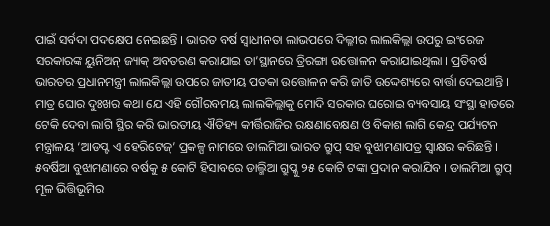ପାଇଁ ସର୍ବଦା ପଦକ୍ଷେପ ନେଇଛନ୍ତି । ଭାରତ ବର୍ଷ ସ୍ୱାଧୀନତା ଲାଭପରେ ଦିଲ୍ଳୀର ଲାଲକିଲ୍ଲା ଉପରୁ ଇଂରେଜ ସରକାରଙ୍କ ୟୁନିଅନ୍ ଜ୍ୟାକ୍ ଅବତରଣ କରାଯାଇ ତା’ସ୍ଥାନରେ ତ୍ରିରଙ୍ଗା ଉତ୍ତୋଳନ କରାଯାଇଥିଲା । ପ୍ରତିବର୍ଷ ଭାରତର ପ୍ରଧାନମନ୍ତ୍ରୀ ଲାଲକିଲ୍ଲା ଉପରେ ଜାତୀୟ ପତକା ଉତ୍ତୋଳନ କରି ଜାତି ଉଦ୍ଦେଶ୍ୟରେ ବାର୍ତ୍ତା ଦେଇଥାନ୍ତି । ମାତ୍ର ଘୋର ଦୁଃଖର କଥା ଯେ ଏହି ଗୌରବମୟ ଲାଲକିଲ୍ଲାକୁ ମୋଦି ସରକାର ଘରୋଇ ବ୍ୟବସାୟ ସଂସ୍ଥା ହାତରେ ଟେକି ଦେବା ଲାଗି ସ୍ଥିର କରି ଭାରତୀୟ ଐତିହ୍ୟ କୀର୍ତ୍ତିରାଜିର ରକ୍ଷଣାବେକ୍ଷଣ ଓ ବିକାଶ ଲାଗି କେନ୍ଦ୍ର ପର୍ଯ୍ୟଟନ ମନ୍ତ୍ରାଳୟ ‘ଆଡପ୍ଟ ଏ ହେରିଟେଜ୍’ ପ୍ରକଳ୍ପ ନାମରେ ଡାଲମିଆ ଭାରତ ଗ୍ରୁପ୍ ସହ ବୁଝାମଣାପତ୍ର ସ୍ୱାକ୍ଷର କରିଛନ୍ତି । ୫ବର୍ଷିଆ ବୁଝାମଣାରେ ବର୍ଷକୁ ୫ କୋଟି ହିସାବରେ ଡାଲ୍ମିଆ ଗ୍ରୁପ୍କୁ ୨୫ କୋଟି ଟଙ୍କା ପ୍ରଦାନ କରାଯିବ । ଡାଲମିଆ ଗ୍ରୁପ୍ ମୂଳ ଭିତ୍ତିଭୂମିର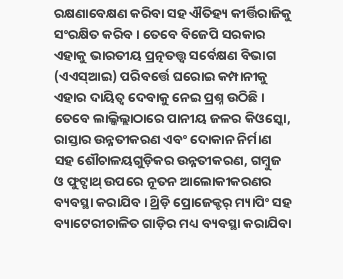ରକ୍ଷଣାବେକ୍ଷଣ କରିବା ସହ ଐତିହ୍ୟ କୀର୍ତ୍ତିରାଜିକୁ ସଂରକ୍ଷିତ କରିବ । ତେବେ ବିଜେପି ସରକାର ଏହାକୁ ଭାରତୀୟ ପ୍ରତ୍ନତତ୍ତ୍ୱ ସର୍ବେକ୍ଷଣ ବିଭାଗ (ଏଏସ୍ଆଇ) ପରିବର୍ତ୍ତେ ଘରୋଇ କମ୍ପାନୀକୁ ଏହାର ଦାୟିତ୍ୱ ଦେବାକୁ ନେଇ ପ୍ରଶ୍ନ ଉଠିଛି ।
ତେବେ ଲାଲ୍କିଲ୍ଲାଠାରେ ପାନୀୟ ଜଳର କିଓସ୍କୋ, ରାସ୍ତାର ଉନ୍ନତୀକରଣ ଏବଂ ଦୋକାନ ନିର୍ମାଣ ସହ ଶୌଚାଳୟଗୁଡ଼ିକର ଉନ୍ନତୀକରଣ, ଗମ୍ବୁଜ ଓ ଫୁଟ୍ପାଥ୍ ଉପରେ ନୂତନ ଆଲୋକୀକରଣର ବ୍ୟବସ୍ଥା କରାଯିବ । ଥ୍ରିଡ଼ି ପ୍ରୋଜେକ୍ଟର୍ ମ୍ୟାପିଂ ସହ ବ୍ୟାଟେରୀଚାଳିତ ଗାଡ଼ିର ମଧ୍ୟ ବ୍ୟବସ୍ଥା କରାଯିବା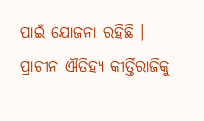ପାଇଁ ଯୋଜନା ରହିଛି ।
ପ୍ରାଚୀନ ଐତିହ୍ୟ କୀର୍ତ୍ତିରାଜିକୁ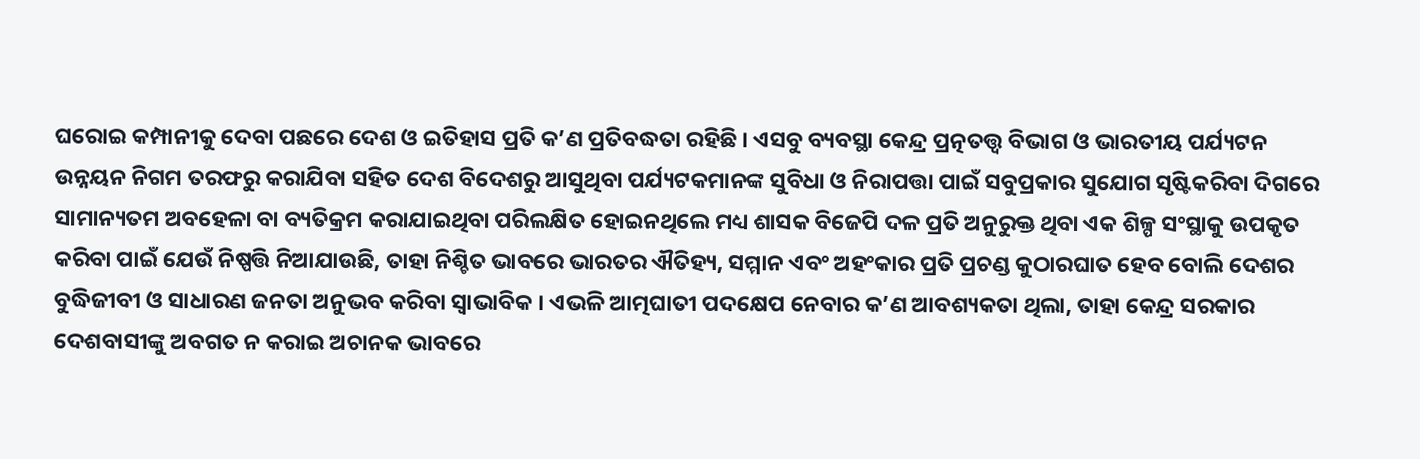ଘରୋଇ କମ୍ପାନୀକୁ ଦେବା ପଛରେ ଦେଶ ଓ ଇତିହାସ ପ୍ରତି କ’ଣ ପ୍ରତିବଦ୍ଧତା ରହିଛି । ଏସବୁ ବ୍ୟବସ୍ଥା କେନ୍ଦ୍ର ପ୍ରତ୍ନତତ୍ତ୍ୱ ବିଭାଗ ଓ ଭାରତୀୟ ପର୍ଯ୍ୟଟନ ଉନ୍ନୟନ ନିଗମ ତରଫରୁ କରାଯିବା ସହିତ ଦେଶ ବିଦେଶରୁ ଆସୁଥିବା ପର୍ଯ୍ୟଟକମାନଙ୍କ ସୁବିଧା ଓ ନିରାପତ୍ତା ପାଇଁ ସବୁପ୍ରକାର ସୁଯୋଗ ସୃଷ୍ଟିକରିବା ଦିଗରେ ସାମାନ୍ୟତମ ଅବହେଳା ବା ବ୍ୟତିକ୍ରମ କରାଯାଇଥିବା ପରିଲକ୍ଷିତ ହୋଇନଥିଲେ ମଧ୍ୟ ଶାସକ ବିଜେପି ଦଳ ପ୍ରତି ଅନୁରୁକ୍ତ ଥିବା ଏକ ଶିଳ୍ପ ସଂସ୍ଥାକୁ ଉପକୃତ କରିବା ପାଇଁ ଯେଉଁ ନିଷ୍ପତ୍ତି ନିଆଯାଉଛି, ତାହା ନିଶ୍ଚିତ ଭାବରେ ଭାରତର ଐତିହ୍ୟ, ସମ୍ମାନ ଏବଂ ଅହଂକାର ପ୍ରତି ପ୍ରଚଣ୍ଡ କୁଠାରଘାତ ହେବ ବୋଲି ଦେଶର ବୁଦ୍ଧିଜୀବୀ ଓ ସାଧାରଣ ଜନତା ଅନୁଭବ କରିବା ସ୍ୱାଭାବିକ । ଏଭଳି ଆତ୍ମଘାତୀ ପଦକ୍ଷେପ ନେବାର କ’ଣ ଆବଶ୍ୟକତା ଥିଲା, ତାହା କେନ୍ଦ୍ର ସରକାର ଦେଶବାସୀଙ୍କୁ ଅବଗତ ନ କରାଇ ଅଚାନକ ଭାବରେ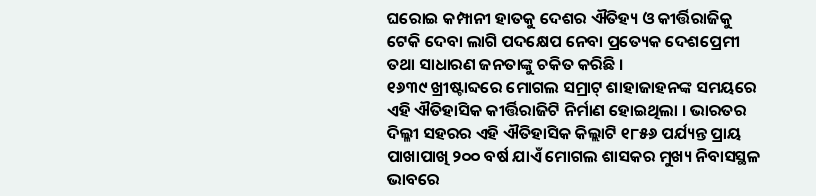ଘରୋଇ କମ୍ପାନୀ ହାତକୁ ଦେଶର ଐତିହ୍ୟ ଓ କୀର୍ତ୍ତିରାଜିକୁ ଟେକି ଦେବା ଲାଗି ପଦକ୍ଷେପ ନେବା ପ୍ରତ୍ୟେକ ଦେଶପ୍ରେମୀ ତଥା ସାଧାରଣ ଜନତାଙ୍କୁ ଚକିତ କରିଛି ।
୧୬୩୯ ଖ୍ରୀଷ୍ଟାବ୍ଦରେ ମୋଗଲ ସମ୍ରାଟ୍ ଶାହାଜାହନଙ୍କ ସମୟରେ ଏହି ଐତିହାସିକ କୀର୍ତ୍ତିରାଜିଟି ନିର୍ମାଣ ହୋଇଥିଲା । ଭାରତର ଦିଲ୍ଳୀ ସହରର ଏହି ଐତିହାସିକ କିଲ୍ଲାଟି ୧୮୫୬ ପର୍ଯ୍ୟନ୍ତ ପ୍ରାୟ ପାଖାପାଖି ୨୦୦ ବର୍ଷ ଯାଏଁ ମୋଗଲ ଶାସକର ମୁଖ୍ୟ ନିବାସସ୍ଥଳ ଭାବରେ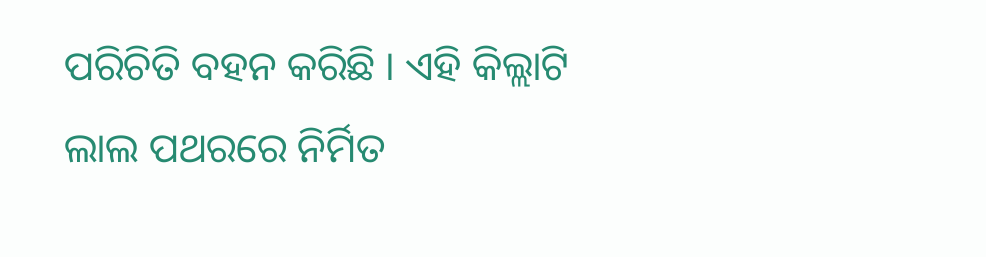ପରିଚିତି ବହନ କରିଛି । ଏହି କିଲ୍ଲାଟି ଲାଲ ପଥରରେ ନିର୍ମିତ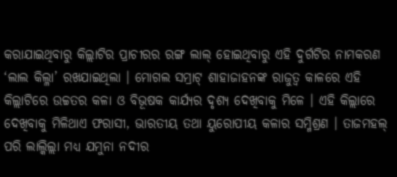କରାଯାଇଥିବାରୁ କିଲ୍ଲାଟିର ପ୍ରାଚୀରର ରଙ୍ଗ ଲାଲ୍ ହୋଇଥିବାରୁ ଏହି ଦୁର୍ଗଟିର ନାମକରଣ ‘ଲାଲ କିଲ୍ଳା’ ରଖଯାଇଥିଲା । ମୋଗଲ ସମ୍ରାଟ୍ ଶାହାଜାହନଙ୍କ ରାଜୁତ୍ୱ କାଳରେ ଏହି କିଲ୍ଲାଟିରେ ଉଚ୍ଚତର କଳା ଓ ବିଭୂଷକ କାର୍ଯ୍ୟର ଦୃଶ୍ୟ ଦେଖିବାକୁ ମିଳେ । ଏହି କିଲ୍ଲାରେ ଦେଖିବାକୁ ମିଳିଥାଏ ଫରାସୀ, ଭାରତୀୟ ତଥା ୟୁରୋପୀୟ କଳାର ସମ୍ମିଶ୍ରଣ । ତାଜମହଲ୍ ପରି ଲାଲ୍କିଲ୍ଲା ମଧ୍ୟ ଯମୁନା ନଦୀର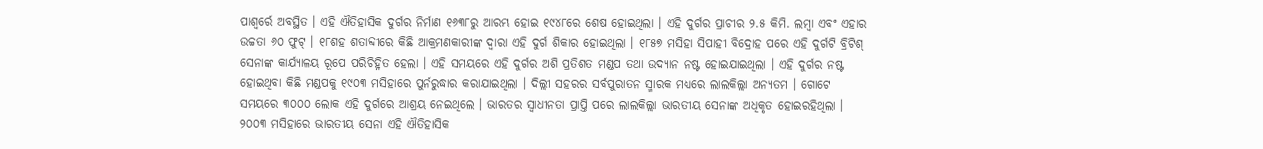ପାଶ୍ୱର୍ରେ ଅବସ୍ଥିତ । ଏହି ଐତିହାସିକ ଦୁର୍ଗର ନିର୍ମାଣ ୧୬୩୮ରୁ ଆରମ୍ଭ ହୋଇ ୧୯୪୮ରେ ଶେଷ ହୋଇଥିଲା । ଏହି ଦୁର୍ଗର ପ୍ରାଚୀର ୨.୫ କିମି. ଲମ୍ବା ଏବଂ ଏହାର ଉଚ୍ଚତା ୬୦ ଫୁଟ୍ । ୧୮ଶହ ଶତାବ୍ଦୀରେ କିଛି ଆକ୍ରମଣକାରୀଙ୍କ ଦ୍ୱାରା ଏହି ଦୁର୍ଗ ଶିକାର ହୋଇଥିଲା । ୧୮୫୭ ମସିହା ସିପାହୀ ବିଦ୍ରୋହ ପରେ ଏହି ଦୁର୍ଗଟି ବ୍ରିଟିଶ୍ ସେନାଙ୍କ କାର୍ଯ୍ୟାଳୟ ରୂପେ ପରିଚିହ୍ନିତ ହେଲା । ଏହି ସମୟରେ ଏହି ଦୁର୍ଗର ଅଶି ପ୍ରତିଶତ ମଣ୍ଡପ ତଥା ଉଦ୍ୟାନ ନଷ୍ଟ ହୋଇଯାଇଥିଲା । ଏହି ଦୁର୍ଗର ନଷ୍ଟ ହୋଇଥିବା କିଛି ମଣ୍ଡପକୁ ୧୯୦୩ ମସିହାରେ ପୁର୍ନରୁଦ୍ଧାର କରାଯାଇଥିଲା । ଦିଲ୍ଲୀ ସହରର ସର୍ବପୁରାତନ ସ୍ମାରକ ମଧ୍ୟରେ ଲାଲକିଲ୍ଲା ଅନ୍ୟତମ । ଗୋଟେ ସମୟରେ ୩୦୦୦ ଲୋକ ଏହି ଦୁର୍ଗରେ ଆଶ୍ରୟ ନେଇଥିଲେ । ଭାରତର ସ୍ୱାଧୀନତା ପ୍ରାପ୍ତି ପରେ ଲାଲକିଲ୍ଲା ଭାରତୀୟ ସେନାଙ୍କ ଅଧିକୃତ ହୋଇରହିଥିଲା । ୨୦୦୩ ମସିହାରେ ଭାରତୀୟ ସେନା ଏହି ଐତିହାସିକ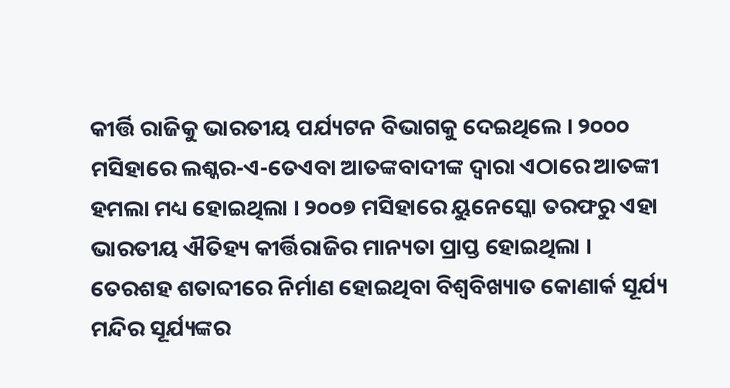କୀର୍ତ୍ତି ରାଜିକୁ ଭାରତୀୟ ପର୍ଯ୍ୟଟନ ବିଭାଗକୁ ଦେଇଥିଲେ । ୨୦୦୦ ମସିହାରେ ଲଶ୍କର-ଏ-ତେଏବା ଆତଙ୍କବାଦୀଙ୍କ ଦ୍ୱାରା ଏଠାରେ ଆତଙ୍କୀ ହମଲା ମଧ୍ୟ ହୋଇଥିଲା । ୨୦୦୭ ମସିହାରେ ୟୁନେସ୍କୋ ତରଫରୁ ଏହା ଭାରତୀୟ ଐତିହ୍ୟ କୀର୍ତ୍ତିରାଜିର ମାନ୍ୟତା ପ୍ରାପ୍ତ ହୋଇଥିଲା ।
ତେରଶହ ଶତାବ୍ଦୀରେ ନିର୍ମାଣ ହୋଇଥିବା ବିଶ୍ୱବିଖ୍ୟାତ କୋଣାର୍କ ସୂର୍ଯ୍ୟ ମନ୍ଦିର ସୂର୍ଯ୍ୟଙ୍କର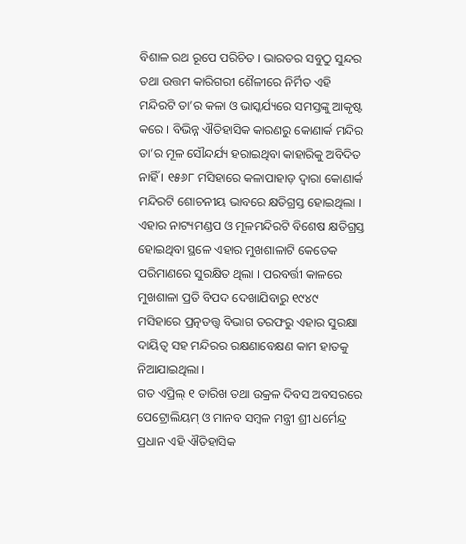ବିଶାଳ ରଥ ରୂପେ ପରିଚିତ । ଭାରତର ସବୁଠୁ ସୁନ୍ଦର ତଥା ଉତ୍ତମ କାରିଗରୀ ଶୈଳୀରେ ନିର୍ମିତ ଏହି ମନ୍ଦିରଟି ତା’ର କଳା ଓ ଭାସ୍କର୍ଯ୍ୟରେ ସମସ୍ତଙ୍କୁ ଆକୃଷ୍ଟ କରେ । ବିଭିନ୍ନ ଐତିହାସିକ କାରଣରୁ କୋଣାର୍କ ମନ୍ଦିର ତା’ର ମୂଳ ସୌନ୍ଦର୍ଯ୍ୟ ହରାଇଥିବା କାହାରିକୁ ଅବିଦିତ ନାହିଁ । ୧୫୬୮ ମସିହାରେ କଳାପାହାଡ଼ ଦ୍ୱାରା କୋଣାର୍କ ମନ୍ଦିରଟି ଶୋଚନୀୟ ଭାବରେ କ୍ଷତିଗ୍ରସ୍ତ ହୋଇଥିଲା । ଏହାର ନାଟ୍ୟମଣ୍ଡପ ଓ ମୂଳମନ୍ଦିରଟି ବିଶେଷ କ୍ଷତିଗ୍ରସ୍ତ ହୋଇଥିବା ସ୍ଥଳେ ଏହାର ମୁଖଶାଳାଟି କେତେକ ପରିମାଣରେ ସୁରକ୍ଷିତ ଥିଲା । ପରବର୍ତ୍ତୀ କାଳରେ ମୁଖଶାଳା ପ୍ରତି ବିପଦ ଦେଖାଯିବାରୁ ୧୯୪୯ ମସିହାରେ ପ୍ରତ୍ନତତ୍ତ୍ୱ ବିଭାଗ ତରଫରୁ ଏହାର ସୁରକ୍ଷା ଦାୟିତ୍ୱ ସହ ମନ୍ଦିରର ରକ୍ଷଣାବେକ୍ଷଣ କାମ ହାତକୁ ନିଆଯାଇଥିଲା ।
ଗତ ଏପ୍ରିଲ୍ ୧ ତାରିଖ ତଥା ଉକ୍ରଳ ଦିବସ ଅବସରରେ ପେଟ୍ରୋଲିୟମ୍ ଓ ମାନବ ସମ୍ବଳ ମନ୍ତ୍ରୀ ଶ୍ରୀ ଧର୍ମେନ୍ଦ୍ର ପ୍ରଧାନ ଏହି ଐତିହାସିକ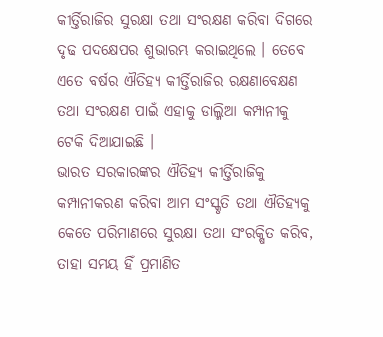କୀର୍ତ୍ତିରାଜିର ସୁରକ୍ଷା ତଥା ସଂରକ୍ଷଣ କରିବା ଦିଗରେ ଦୃଢ ପଦକ୍ଷେପର ଶୁଭାରମ୍ଭ କରାଇଥିଲେ । ତେବେ ଏତେ ବର୍ଷର ଐତିହ୍ୟ କୀର୍ତ୍ତିରାଜିର ରକ୍ଷଣାବେକ୍ଷଣ ତଥା ସଂରକ୍ଷଣ ପାଇଁ ଏହାକୁ ଡାଲ୍ମିଆ କମ୍ପାନୀକୁ ଟେକି ଦିଆଯାଇଛି ।
ଭାରତ ସରକାରଙ୍କର ଐତିହ୍ୟ କୀର୍ତ୍ତିରାଜିକୁ କମ୍ପାନୀକରଣ କରିବା ଆମ ସଂସ୍କୃତି ତଥା ଐତିହ୍ୟକୁ କେତେ ପରିମାଣରେ ସୁରକ୍ଷା ତଥା ସଂରକ୍ଷିତ କରିବ, ତାହା ସମୟ ହିଁ ପ୍ରମାଣିତ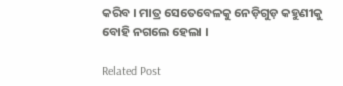କରିବ । ମାତ୍ର ସେତେବେଳକୁ ନେଡ଼ିଗୁଡ଼ କହୁଣୀକୁ ବୋହି ନଗଲେ ହେଲା ।

Related Post